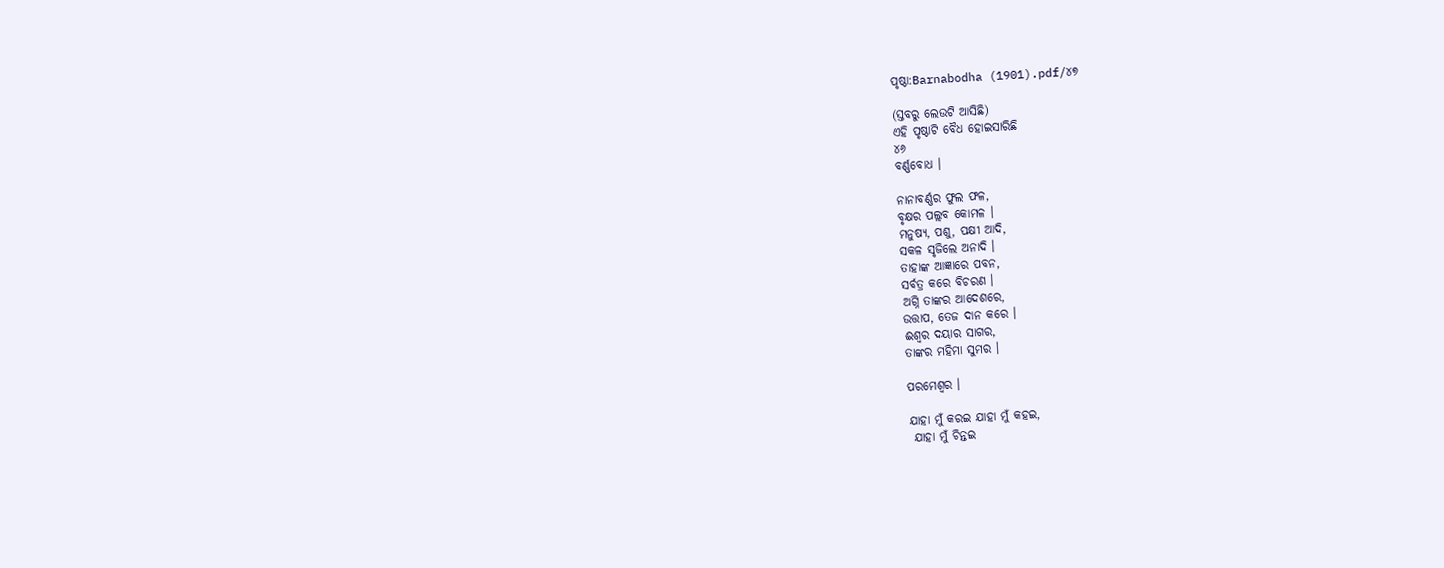ପୃଷ୍ଠା:Barnabodha (1901).pdf/୪୭

(ସ୍ତବରୁ ଲେଉଟି ଆସିଛି)
ଏହି ପୃଷ୍ଠାଟି ବୈଧ ହୋଇସାରିଛି
୪୬
ବର୍ଣ୍ଣବୋଧ ।

ନାନାବର୍ଣ୍ଣର ଫୁଲ ଫଳ,
ବୃକ୍ଷର ପଲ୍ଲବ କୋମଳ ।
ମନୁଷ୍ୟ, ପଶୁ, ପକ୍ଷୀ ଆଦି,
ସକଳ ସୃଜିଲେ ଅନାଦି ।
ତାହାଙ୍କ ଆଜ୍ଞାରେ ପବନ,
ସର୍ବତ୍ର କରେ ବିଚରଣ ।
ଅଗ୍ନି ତାଙ୍କର ଆଦେଶରେ,
ଉତ୍ତାପ, ତେଜ ଦାନ କରେ ।
ଈଶ୍ୱର ଦୟାର ସାଗର,
ତାଙ୍କର ମହିମା ସୁମର ।

ପରମେଶ୍ୱର ।

ଯାହା ମୁଁ କରଇ ଯାହା ମୁଁ କହଇ,
 ଯାହା ମୁଁ ଚିନ୍ତଇ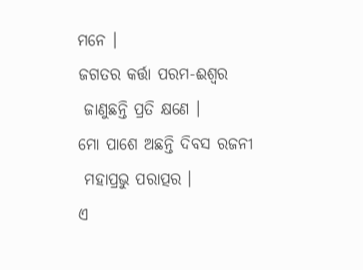ମନେ ।
ଜଗତର କର୍ତ୍ତା ପରମ-ଈଶ୍ୱର
 ଜାଣୁଛନ୍ତି ପ୍ରତି କ୍ଷଣେ ।
ମୋ ପାଶେ ଅଛନ୍ତି ଦିବସ ରଜନୀ
 ମହାପ୍ରଭୁ ପରାତ୍ପର ।
ଏ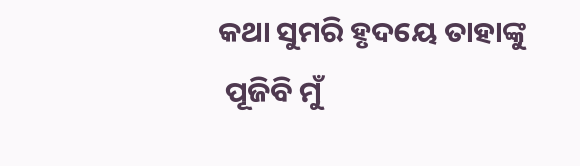କଥା ସୁମରି ହୃଦୟେ ତାହାଙ୍କୁ
 ପୂଜିବି ମୁଁ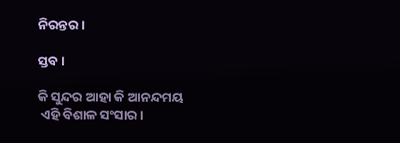ନିରନ୍ତର ।

ସ୍ତବ ।

କି ସୁନ୍ଦର ଆହା କି ଆନନ୍ଦମୟ
 ଏହି ବିଶାଳ ସଂସାର ।